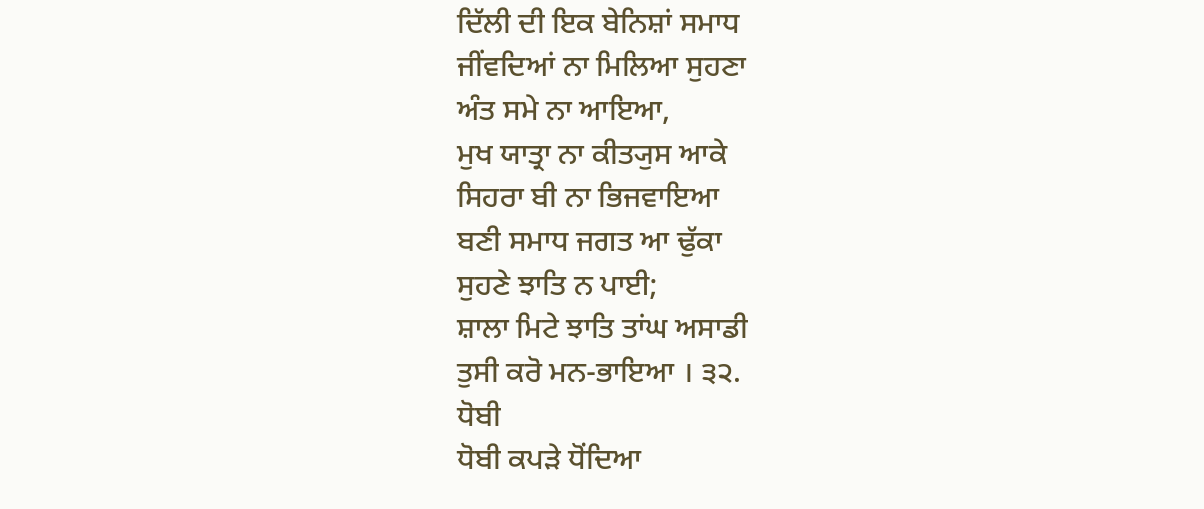ਦਿੱਲੀ ਦੀ ਇਕ ਬੇਨਿਸ਼ਾਂ ਸਮਾਧ
ਜੀਂਵਦਿਆਂ ਨਾ ਮਿਲਿਆ ਸੁਹਣਾ
ਅੰਤ ਸਮੇ ਨਾ ਆਇਆ,
ਮੁਖ ਯਾਤ੍ਰਾ ਨਾ ਕੀਤ੍ਯੁਸ ਆਕੇ
ਸਿਹਰਾ ਬੀ ਨਾ ਭਿਜਵਾਇਆ
ਬਣੀ ਸਮਾਧ ਜਗਤ ਆ ਢੁੱਕਾ
ਸੁਹਣੇ ਝਾਤਿ ਨ ਪਾਈ;
ਸ਼ਾਲਾ ਮਿਟੇ ਝਾਤਿ ਤਾਂਘ ਅਸਾਡੀ
ਤੁਸੀ ਕਰੋ ਮਨ-ਭਾਇਆ । ੩੨.
ਧੋਬੀ
ਧੋਬੀ ਕਪੜੇ ਧੋਂਦਿਆ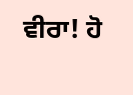ਵੀਰਾ! ਹੋ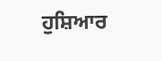ਹੁਸ਼ਿਆਰ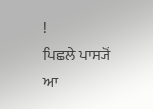!
ਪਿਛਲੇ ਪਾਸ੍ਯੋਂ ਆ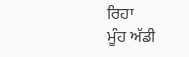ਰਿਹਾ
ਮੂੰਹ ਅੱਡੀ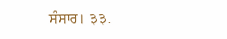ਸੰਸਾਰ। ३३.